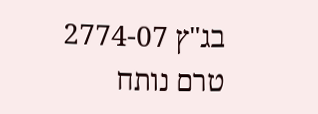בג"ץ 2774-07
טרם נותח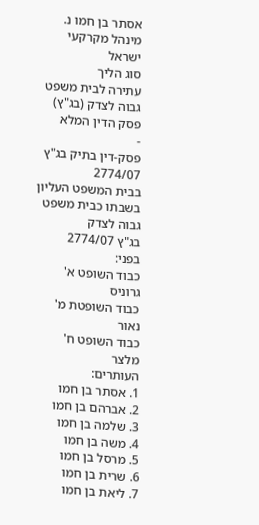אסתר בן חמו נ. מינהל מקרקעי ישראל
סוג הליך
עתירה לבית משפט גבוה לצדק (בג"ץ)
פסק הדין המלא
-
פסק-דין בתיק בג"ץ 2774/07
בבית המשפט העליון בשבתו כבית משפט גבוה לצדק
בג"ץ 2774/07
בפני:
כבוד השופט א' גרוניס
כבוד השופטת מ' נאור
כבוד השופט ח' מלצר
העותרים:
1. אסתר בן חמו
2. אברהם בן חמו
3. שלמה בן חמו
4. משה בן חמו
5. מרסל בן חמו
6. שרית בן חמו
7. ליאת בן חמו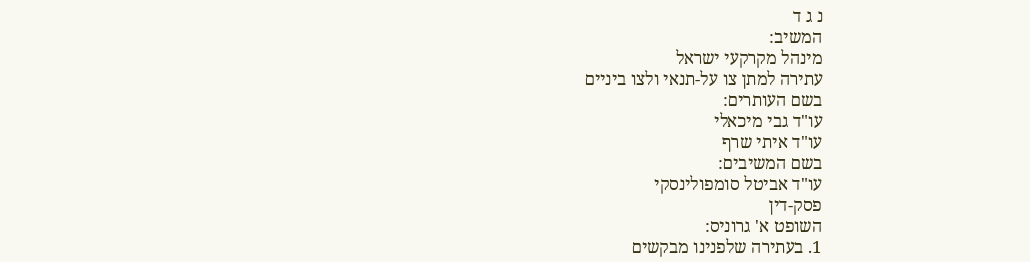נ ג ד
המשיב:
מינהל מקרקעי ישראל
עתירה למתן צו על-תנאי ולצו ביניים
בשם העותרים:
עו"ד גבי מיכאלי
עו"ד איתי שרף
בשם המשיבים:
עו"ד אביטל סומפולינסקי
פסק-דין
השופט א' גרוניס:
1. בעתירה שלפנינו מבקשים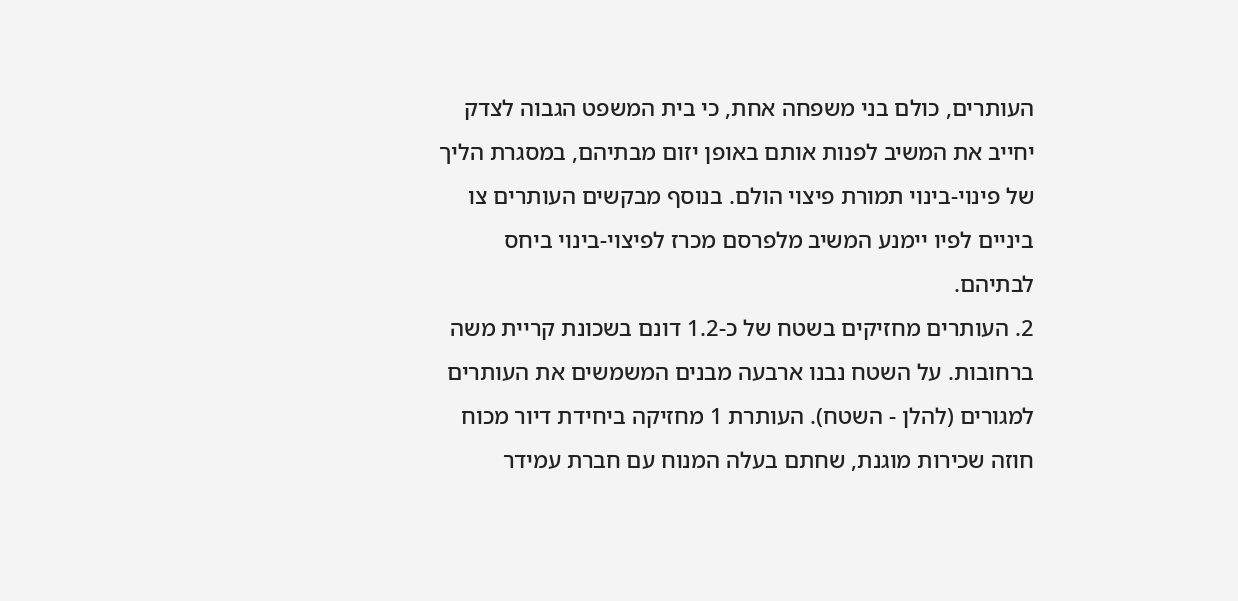העותרים, כולם בני משפחה אחת, כי בית המשפט הגבוה לצדק יחייב את המשיב לפנות אותם באופן יזום מבתיהם, במסגרת הליך של פינוי-בינוי תמורת פיצוי הולם. בנוסף מבקשים העותרים צו ביניים לפיו יימנע המשיב מלפרסם מכרז לפיצוי-בינוי ביחס לבתיהם.
2. העותרים מחזיקים בשטח של כ-1.2 דונם בשכונת קריית משה ברחובות. על השטח נבנו ארבעה מבנים המשמשים את העותרים למגורים (להלן - השטח). העותרת 1 מחזיקה ביחידת דיור מכוח חוזה שכירות מוגנת, שחתם בעלה המנוח עם חברת עמידר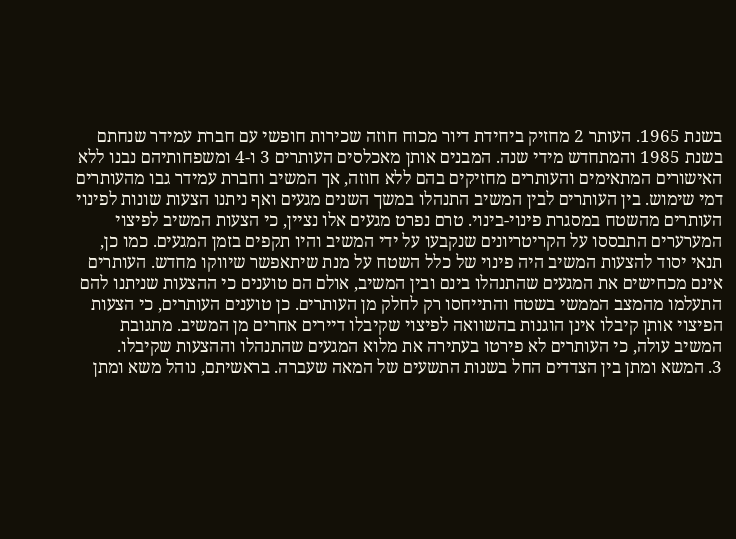בשנת 1965. העותר 2 מחזיק ביחידת דיור מכוח חוזה שכירות חופשי עם חברת עמידר שנחתם בשנת 1985 והמתחדש מידי שנה. המבנים אותן מאכלסים העותרים 3 ו-4 ומשפחותיהם נבנו ללא האישורים המתאימים והעותרים מחזיקים בהם ללא חוזה, אך המשיב וחברת עמידר גבו מהעותרים דמי שימוש. בין העותרים לבין המשיב התנהלו במשך השנים מגעים ואף ניתנו הצעות שונות לפינוי העותרים מהשטח במסגרת פינוי-בינוי. טרם נפרט מגעים אלו נציין, כי הצעות המשיב לפיצוי המערערים התבססו על הקריטריונים שנקבעו על ידי המשיב והיו תקפים בזמן המגעים. כמו כן, תנאי יסוד להצעות המשיב היה פינוי של כלל השטח על מנת שיתאפשר שיווקו מחדש. העותרים אינם מכחישים את המגעים שהתנהלו בינם ובין המשיב, אולם הם טוענים כי ההצעות שניתנו להם התעלמו מהמצב הממשי בשטח והתייחסו רק לחלק מן העותרים. כן טוענים העותרים, כי הצעות הפיצוי אותן קיבלו אינן הוגנות בהשוואה לפיצוי שקיבלו דיירים אחרים מן המשיב. מתגובת המשיב עולה, כי העותרים לא פירטו בעתירה את מלוא המגעים שהתנהלו וההצעות שקיבלו.
3. המשא ומתן בין הצדדים החל בשנות התשעים של המאה שעברה. בראשיתם, נוהל משא ומתן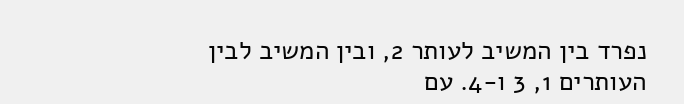נפרד בין המשיב לעותר 2, ובין המשיב לבין העותרים 1, 3 ו-4. עם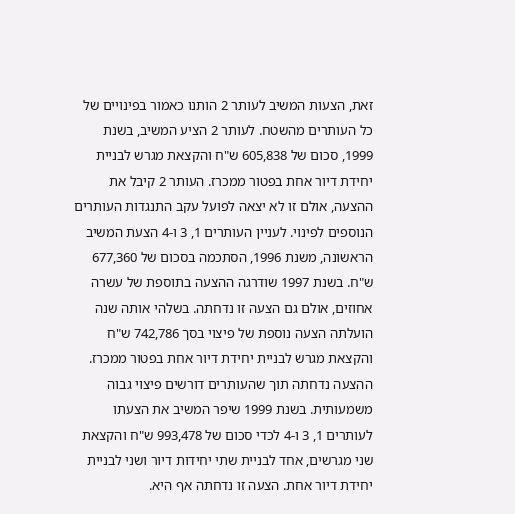זאת, הצעות המשיב לעותר 2 הותנו כאמור בפינויים של כל העותרים מהשטח. לעותר 2 הציע המשיב, בשנת 1999, סכום של 605,838 ש"ח והקצאת מגרש לבניית יחידת דיור אחת בפטור ממכרז. העותר 2 קיבל את ההצעה, אולם זו לא יצאה לפועל עקב התנגדות העותרים הנוספים לפינוי. לעניין העותרים 1, 3 ו-4 הצעת המשיב הראשונה, משנת 1996, הסתכמה בסכום של 677,360 ש"ח. בשנת 1997 שודרגה ההצעה בתוספת של עשרה אחוזים, אולם גם הצעה זו נדחתה. בשלהי אותה שנה הועלתה הצעה נוספת של פיצוי בסך 742,786 ש"ח והקצאת מגרש לבניית יחידת דיור אחת בפטור ממכרז. ההצעה נדחתה תוך שהעותרים דורשים פיצוי גבוה משמעותית. בשנת 1999 שיפר המשיב את הצעתו לעותרים 1, 3 ו-4 לכדי סכום של 993,478 ש"ח והקצאת שני מגרשים, אחד לבניית שתי יחידות דיור ושני לבניית יחידת דיור אחת. הצעה זו נדחתה אף היא.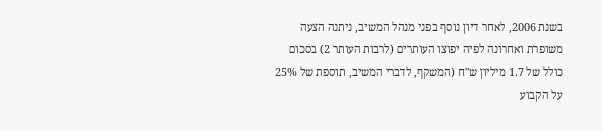בשנת 2006, לאחר דיון נוסף בפני מנהל המשיב, ניתנה הצעה משופרת ואחרונה לפיה יפוצו העותרים (לרבות העותר 2) בסכום כולל של 1.7 מיליון ש"ח (המשקף, לדברי המשיב, תוספת של 25% על הקבוע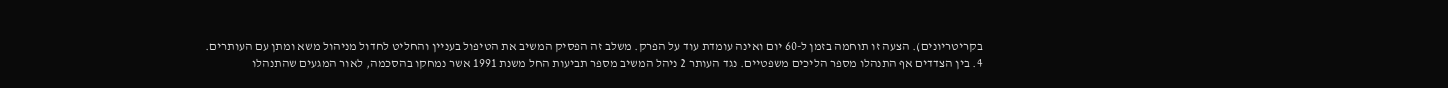בקריטריונים). הצעה זו תוחמה בזמן ל-60 יום ואינה עומדת עוד על הפרק. משלב זה הפסיק המשיב את הטיפול בעניין והחליט לחדול מניהול משא ומתן עם העותרים.
4. בין הצדדים אף התנהלו מספר הליכים משפטיים. נגד העותר 2 ניהל המשיב מספר תביעות החל משנת 1991 אשר נמחקו בהסכמה, לאור המגעים שהתנהלו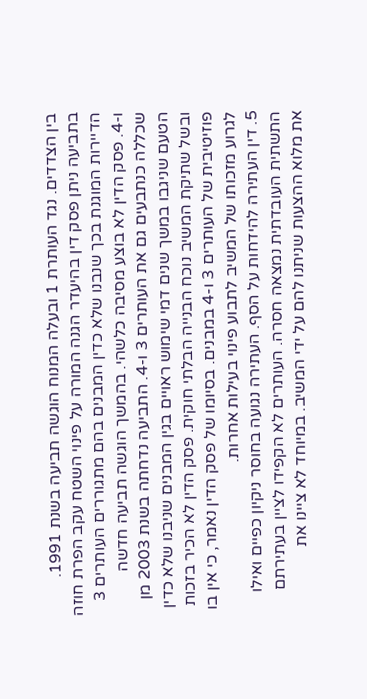בין הצדדים. נגד העותרת 1 ובעלה המנוח הוגשה תביעה בשנת 1991. בתביעה ניתן פסק דין בהיעדר הגנה המורה על פינוי השטח עקב הפרת חוזה הדיירות המוגנת בכך שנבנו שלא כדין המבנים בהם מתגוררים העותרים 3 ו-4. פסק הדין לא בוצע מסיבה כלשהי. בהמשך הוגשה תביעה חדשה שכללה כנתבעים גם את העותרים 3 ו-4. התביעה נדחתה בשנת 2003 מן הטעם שניגבו במשך שנים דמי שימוש ראויים בגין המבנים שניבנו שלא כדין ובשל שתיקת המשיב נוכח הבנייה הבלתי חוקית. פסק הדין לא הכיר בזכות פוזיטיבית של העותרים 3 ו-4 במבנים. בסיומו של פסק הדין נאמר, כי אין בו לגרוע מזכותו של המשיב לתבוע פינוי בעילות אחרות.
5. דין העתירה להידחות על הסף. העתירה נגועה בחוסר ניקיון כפיים ואילו התשתית העובדתית נמצאה חסרה. העותרים לא הקפידו לציין בעתירתם את מלוא ההצעות שניתנו להם על ידי המשיב. במיוחד לא ציינו את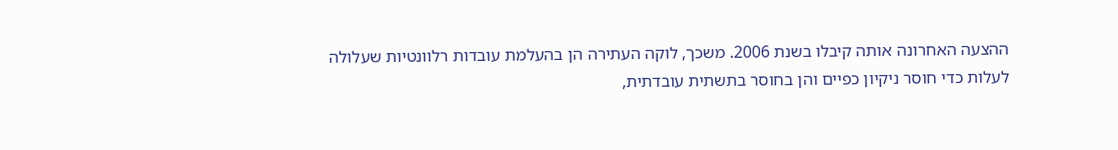ההצעה האחרונה אותה קיבלו בשנת 2006. משכך, לוקה העתירה הן בהעלמת עובדות רלוונטיות שעלולה לעלות כדי חוסר ניקיון כפיים והן בחוסר בתשתית עובדתית,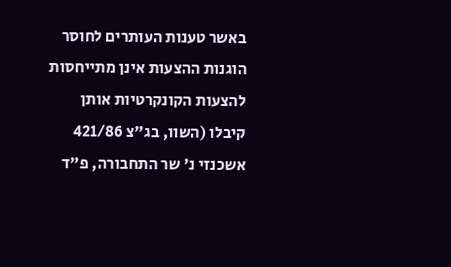באשר טענות העותרים לחוסר הוגנות ההצעות אינן מתייחסות להצעות הקונקרטיות אותן קיבלו (השוו, בג"צ 421/86 אשכנזי נ' שר התחבורה, פ"ד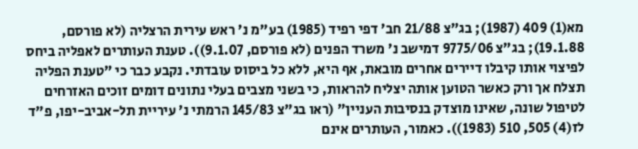מא(1) 409 (1987); בג"צ 21/88 חב' דפי רפיד (1985) בע"מ נ' ראש עירית הרצליה (לא פורסם, 19.1.88); בג"צ 9775/06 דמישב נ' משרד הפנים (לא פורסם, 9.1.07)). טענת העותרים לאפליה ביחס לפיצוי אותו קיבלו דיירים אחרים מובאת, אף היא, ללא כל ביסוס עובדתי. נקבע כבר כי "טענת הפליה תצלח אך ורק כאשר הטוען אותה יצליח להראות, כי בשני מצבים בעלי נתונים דומים זוכים האזרחים לטיפול שונה, שאינו מוצדק בנסיבות העניין" (ראו בג"צ 145/83 הרמתי נ' עיריית תל-אביב-יפו, פ"ד לז(4) 505, 510 (1983)). כאמור, העותרים אינם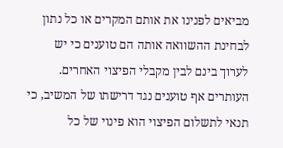מביאים לפנינו את אותם המקרים או כל נתון לבחינת ההשוואה אותה הם טוענים כי יש לערוך בינם לבין מקבלי הפיצוי האחרים. העותרים אף טוענים נגד דרישתו של המשיב, כי תנאי לתשלום הפיצוי הוא פינוי של כל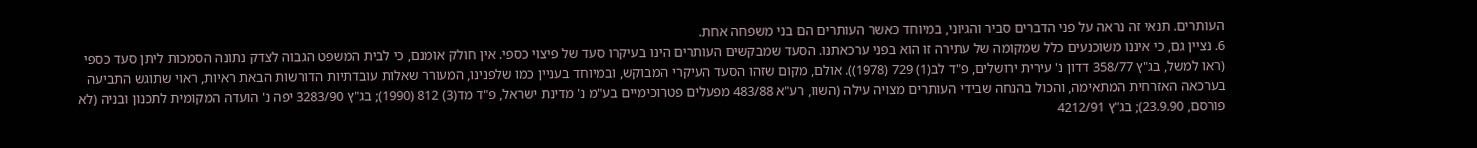העותרים. תנאי זה נראה על פני הדברים סביר והגיוני, במיוחד כאשר העותרים הם בני משפחה אחת.
6. נציין גם, כי איננו משוכנעים כלל שמקומה של עתירה זו הוא בפני ערכאתנו. הסעד שמבקשים העותרים הינו בעיקרו סעד של פיצוי כספי. אין חולק אומנם, כי לבית המשפט הגבוה לצדק נתונה הסמכות ליתן סעד כספי (ראו למשל, בג"ץ 358/77 דדון נ' עירית ירושלים, פ"ד לב(1) 729 (1978)). אולם, מקום שזהו הסעד העיקרי המבוקש, ובמיוחד בעניין כמו שלפנינו, המעורר שאלות עובדתיות הדורשות הבאת ראיות, ראוי שתוגש התביעה בערכאה האזרחית המתאימה, והכול בהנחה שבידי העותרים מצויה עילה (השוו, רע"א 483/88 מפעלים פטרוכימיים בע"מ נ' מדינת ישראל, פ"ד מד(3) 812 (1990); בג"ץ 3283/90 יפה נ' הועדה המקומית לתכנון ובניה (לא פורסם, 23.9.90); בג"ץ 4212/91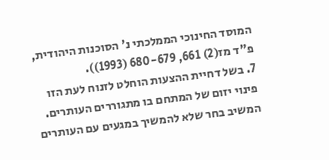המוסד החינוכי הממלכתי נ' הסוכנות היהודית, פ"ד מז(2) 661, 680-679 (1993)).
7. בשל דחיית ההצעות הוחלט לזנוח לעת הזו פינוי יזום של המתחם בו מתגוררים העותרים. המשיב בחר שלא להמשיך במגעים עם העותרים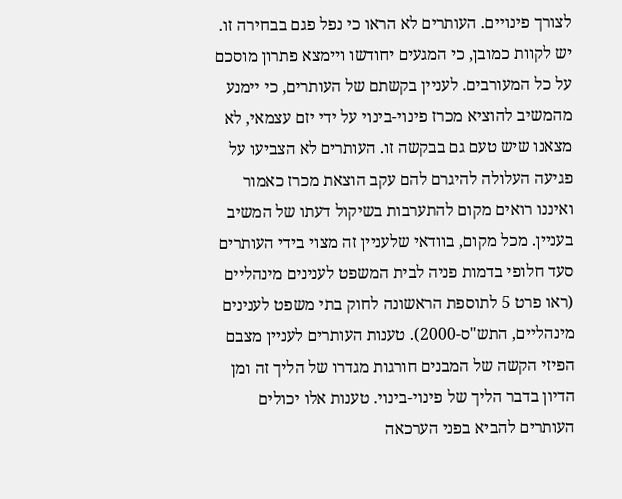לצורך פינויים. העותרים לא הראו כי נפל פגם בבחירה זו. יש לקוות כמובן, כי המגעים יחודשו ויימצא פתרון מוסכם על כל המעורבים. לעניין בקשתם של העותרים, כי יימנע מהמשיב להוציא מכרז פינוי-בינוי על ידי יזם עצמאי, לא מצאנו שיש טעם גם בבקשה זו. העותרים לא הצביעו על פגיעה העלולה להיגרם להם עקב הוצאת מכרז כאמור ואיננו רואים מקום להתערבות בשיקול דעתו של המשיב בעניין. מכל מקום, בוודאי שלעניין זה מצוי בידי העותרים סעד חלופי בדמות פניה לבית המשפט לענינים מינהליים (ראו פרט 5 לתוספת הראשונה לחוק בתי משפט לענינים מינהליים, התש"ס-2000). טענות העותרים לעניין מצבם הפיזי הקשה של המבנים חורגות מגדרו של הליך זה ומן הדיון בדבר הליך של פינוי-בינוי. טענות אלו יכולים העותרים להביא בפני הערכאה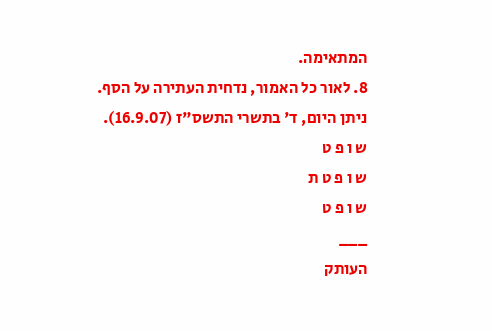המתאימה.
8. לאור כל האמור, נדחית העתירה על הסף.
ניתן היום, ד' בתשרי התשס"ז (16.9.07).
ש ו פ ט
ש ו פ ט ת
ש ו פ ט
___
העותק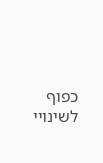כפוף לשינויי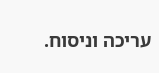עריכה וניסוח.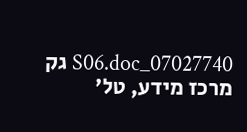07027740_S06.doc גק
מרכז מידע, טל'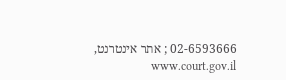02-6593666 ; אתר אינטרנט, www.court.gov.il